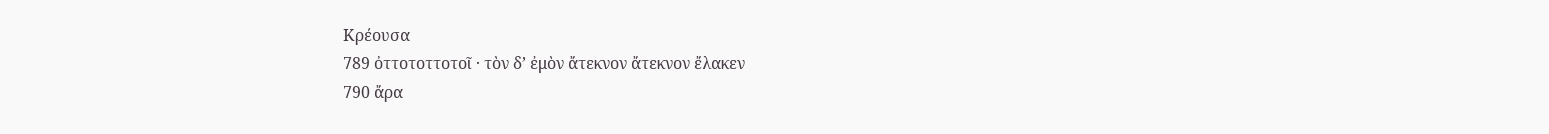Κρέουσα
789 ὀττοτοττοτοῖ · τὸν δ’ ἐμὸν ἄτεκνον ἄτεκνον ἔλακεν
790 ἄρα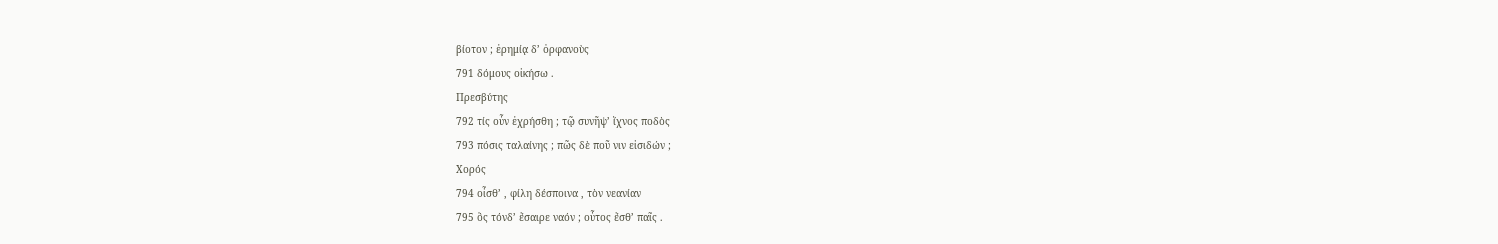βίοτον ; ἐρημίᾳ δ’ ὀρφανοὺς
791 δόμους οἰκήσω .
Πρεσβύτης
792 τίς οὖν ἐχρήσθη ; τῷ συνῆψ’ ἴχνος ποδὸς
793 πόσις ταλαίνης ; πῶς δὲ ποῦ νιν εἰσιδών ;
Χορός
794 οἶσθ’ , φίλη δέσποινα , τὸν νεανίαν
795 ὃς τόνδ’ ἔσαιρε ναόν ; οὗτος ἔσθ’ παῖς .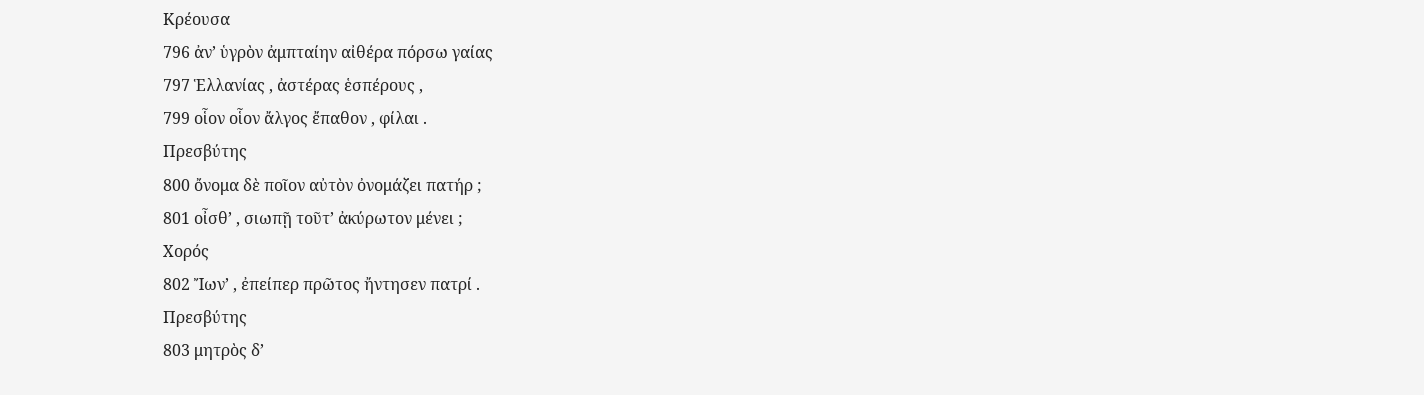Κρέουσα
796 ἀν’ ὑγρὸν ἀμπταίην αἰθέρα πόρσω γαίας
797 Ἑλλανίας , ἀστέρας ἑσπέρους ,
799 οἷον οἷον ἄλγος ἔπαθον , φίλαι .
Πρεσβύτης
800 ὄνομα δὲ ποῖον αὐτὸν ὀνομάζει πατήρ ;
801 οἶσθ’ , σιωπῇ τοῦτ’ ἀκύρωτον μένει ;
Χορός
802 Ἴων’ , ἐπείπερ πρῶτος ἤντησεν πατρί .
Πρεσβύτης
803 μητρὸς δ’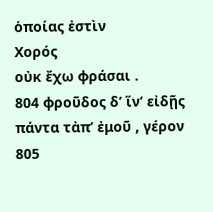ὁποίας ἐστὶν
Χορός
οὐκ ἔχω φράσαι .
804 φροῦδος δ’ ἵν’ εἰδῇς πάντα τἀπ’ ἐμοῦ , γέρον
805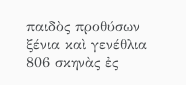παιδὸς προθύσων ξένια καὶ γενέθλια
806 σκηνὰς ἐς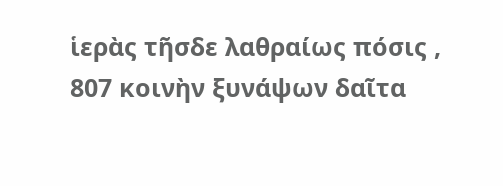ἱερὰς τῆσδε λαθραίως πόσις ,
807 κοινὴν ξυνάψων δαῖτα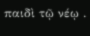παιδὶ τῷ νέῳ .